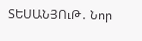ՏԵՍԱՆՅՈւԹ․ Նոր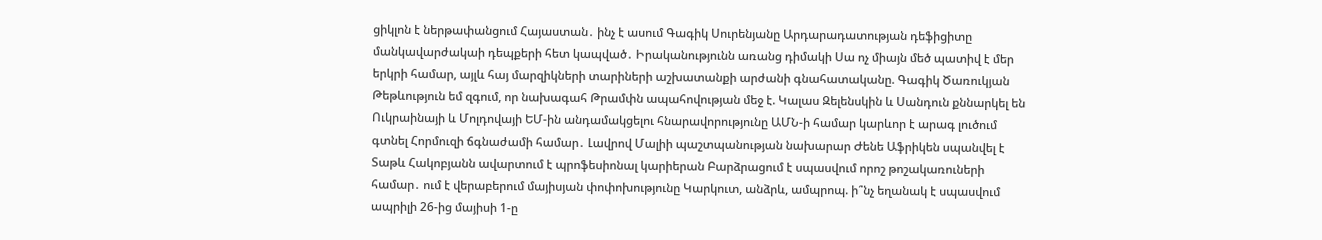ցիկլոն է ներթափանցում Հայաստան․ ինչ է ասում Գագիկ Սուրենյանը Արդարադատության դեֆիցիտը մանկավարժակաի դեպքերի հետ կապված․ Իրականությունն առանց դիմակի Սա ոչ միայն մեծ պատիվ է մեր երկրի համար, այլև հայ մարզիկների տարիների աշխատանքի արժանի գնահատականը. Գագիկ Ծառուկյան Թեթևություն եմ զգում, որ նախագահ Թրամփն ապահովության մեջ է. Կալաս Զելենսկին և Սանդուն քննարկել են Ուկրաինայի և Մոլդովայի ԵՄ-ին անդամակցելու հնարավորությունը ԱՄՆ-ի համար կարևոր է արագ լուծում գտնել Հորմուզի ճգնաժամի համար․ Լավրով Մալիի պաշտպանության նախարար Ժենե Աֆրիկեն սպանվել է Տաթև Հակոբյանն ավարտում է պրոֆեսիոնալ կարիերան Բարձրացում է սպասվում որոշ թոշակառուների համար․ ում է վերաբերում մայիսյան փոփոխությունը Կարկուտ, անձրև, ամպրոպ. ի՞նչ եղանակ է սպասվում ապրիլի 26-ից մայիսի 1-ը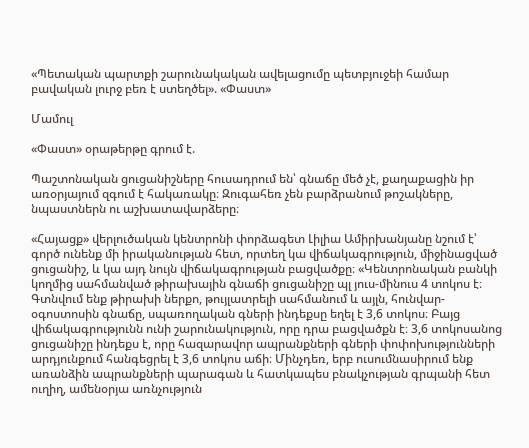«Պետական պարտքի շարունակական ավելացումը պետբյուջեի համար բավական լուրջ բեռ է ստեղծել». «Փաստ»

Մամուլ

«Փաստ» օրաթերթը գրում է.

Պաշտոնական ցուցանիշները հուսադրում են՝ գնաճը մեծ չէ, քաղաքացին իր առօրյայում զգում է հակառակը։ Զուգահեռ չեն բարձրանում թոշակները, նպաստներն ու աշխատավարձերը։

«Հայացք» վերլուծական կենտրոնի փորձագետ Լիլիա Ամիրխանյանը նշում է՝ գործ ունենք մի իրականության հետ, որտեղ կա վիճակագրություն, միջինացված ցուցանիշ, և կա այդ նույն վիճակագրության բացվածքը։ «Կենտրոնական բանկի կողմից սահմանված թիրախային գնաճի ցուցանիշը պլ յուս-մինուս 4 տոկոս է։ Գտնվում ենք թիրախի ներքո, թույլատրելի սահմանում և այլն, հունվար-օգոստոսին գնաճը, սպառողական գների ինդեքսը եղել է 3,6 տոկոս։ Բայց վիճակագրությունն ունի շարունակություն, որը դրա բացվածքն է։ 3,6 տոկոսանոց ցուցանիշը ինդեքս է, որը հազարավոր ապրանքների գների փոփոխությունների արդյունքում հանգեցրել է 3,6 տոկոս աճի։ Մինչդեռ, երբ ուսումնասիրում ենք առանձին ապրանքների պարագան և հատկապես բնակչության գրպանի հետ ուղիղ, ամենօրյա առնչություն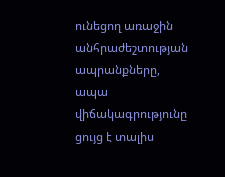ունեցող առաջին անհրաժեշտության ապրանքները, ապա վիճակագրությունը ցույց է տալիս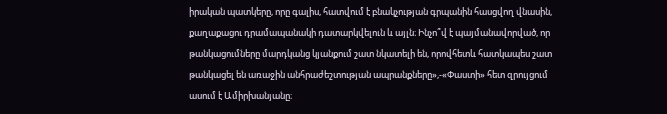իրական պատկերը, որը գալիս, հատվում է բնակչության գրպանին հասցվող վնասին, քաղաքացու դրամապանակի դատարկվելուն և այլն։ Ինչո՞վ է պայմանավորված, որ թանկացումները մարդկանց կյանքում շատ նկատելի են, որովհետև հատկապես շատ թանկացել են առաջին անհրաժեշտության ապրանքները»,-«Փաստի» հետ զրույցում ասում է Ամիրխանյանը։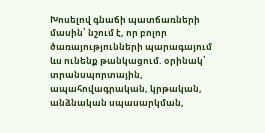Խոսելով գնաճի պատճառների մասին՝ նշում է, որ բոլոր ծառայությունների պարագայում ևս ունենք թանկացում. օրինակ՝ տրանսպորտային, ապահովագրական, կրթական, անձնական սպասարկման,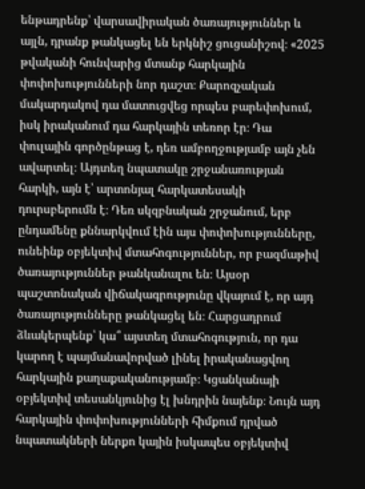ենթադրենք՝ վարսավիրական ծառայություններ և այլն, դրանք թանկացել են երկնիշ ցուցանիշով։ «2025 թվականի հունվարից մտանք հարկային փոփոխությունների նոր դաշտ։ Քարոզչական մակարդակով դա մատուցվեց որպես բարեփոխում, իսկ իրականում դա հարկային տեռոր էր։ Դա փուլային գործընթաց է, դեռ ամբողջությամբ այն չեն ավարտել։ Այդտեղ նպատակը շրջանառության հարկի, այն է՝ արտոնյալ հարկատեսակի դուրսբերումն է։ Դեռ սկզբնական շրջանում, երբ ընդամենը քննարկվում էին այս փոփոխությունները, ունեինք օբյեկտիվ մտահոգություններ, որ բազմաթիվ ծառայություններ թանկանալու են։ Այսօր պաշտոնական վիճակագրությունը վկայում է, որ այդ ծառայությունները թանկացել են։ Հարցադրում ձևակերպենք՝ կա՞ այստեղ մտահոգություն, որ դա կարող է պայմանավորված լինել իրականացվող հարկային քաղաքականությամբ։ Կցանկանայի օբյեկտիվ տեսանկյունից էլ խնդրին նայենք։ Նույն այդ հարկային փոփոխությունների հիմքում դրված նպատակների ներքո կային իսկապես օբյեկտիվ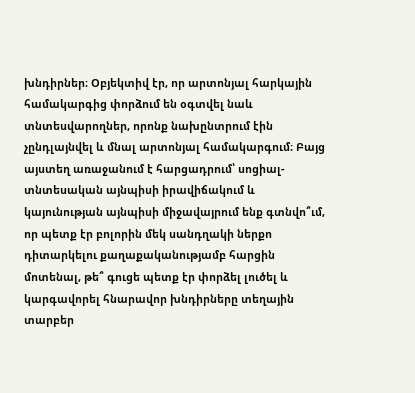խնդիրներ։ Օբյեկտիվ էր, որ արտոնյալ հարկային համակարգից փորձում են օգտվել նաև տնտեսվարողներ, որոնք նախընտրում էին չընդլայնվել և մնալ արտոնյալ համակարգում։ Բայց այստեղ առաջանում է հարցադրում՝ սոցիալ-տնտեսական այնպիսի իրավիճակում և կայունության այնպիսի միջավայրում ենք գտնվո՞ւմ, որ պետք էր բոլորին մեկ սանդղակի ներքո դիտարկելու քաղաքականությամբ հարցին մոտենալ, թե՞ գուցե պետք էր փորձել լուծել և կարգավորել հնարավոր խնդիրները տեղային տարբեր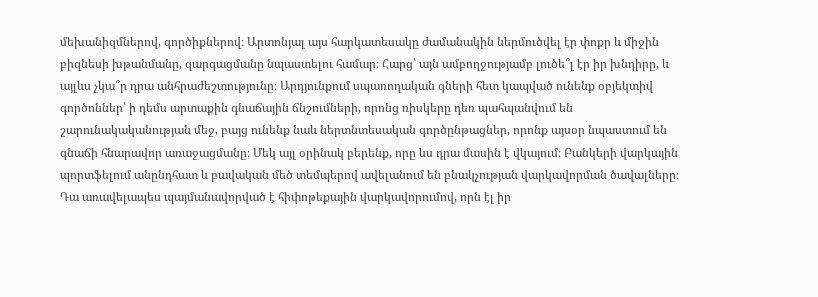մեխանիզմներով, գործիքներով։ Արտոնյալ այս հարկատեսակը ժամանակին ներմուծվել էր փոքր և միջին բիզնեսի խթանմանը, զարգացմանը նպաստելու համար։ Հարց՝ այն ամբողջությամբ լուծե՞լ էր իր խնդիրը, և այլևս չկա՞ր դրա անհրաժեշտությունը։ Արդյունքում սպառողական գների հետ կապված ունենք օբյեկտիվ գործոններ՝ ի դեմս արտաքին գնաճային ճնշումների, որոնց ռիսկերը դեռ պահպանվում են շարունակականության մեջ, բայց ունենք նաև ներտնտեսական գործընթացներ, որոնք այսօր նպաստում են գնաճի հնարավոր առաջացմանը։ Մեկ այլ օրինակ բերենք, որը ևս դրա մասին է վկայում։ Բանկերի վարկային պորտֆելում անընդհատ և բավական մեծ տեմպերով ավելանում են բնակչության վարկավորման ծավալները։ Դա առավելապես պայմանավորված է հիփոթեքային վարկավորումով, որն էլ իր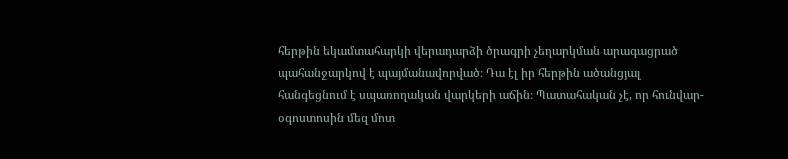հերթին եկամտահարկի վերադարձի ծրագրի չեղարկման արագացրած պահանջարկով է պայմանավորված։ Դա էլ իր հերթին ածանցյալ հանգեցնում է սպառողական վարկերի աճին։ Պատահական չէ, որ հունվար-օգոստոսին մեզ մոտ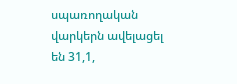սպառողական վարկերն ավելացել են 31,1,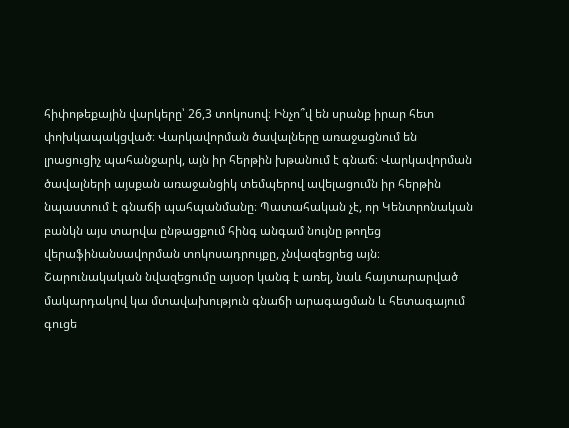հիփոթեքային վարկերը՝ 26,3 տոկոսով։ Ինչո՞վ են սրանք իրար հետ փոխկապակցված։ Վարկավորման ծավալները առաջացնում են լրացուցիչ պահանջարկ, այն իր հերթին խթանում է գնաճ։ Վարկավորման ծավալների այսքան առաջանցիկ տեմպերով ավելացումն իր հերթին նպաստում է գնաճի պահպանմանը։ Պատահական չէ, որ Կենտրոնական բանկն այս տարվա ընթացքում հինգ անգամ նույնը թողեց վերաֆինանսավորման տոկոսադրույքը, չնվազեցրեց այն։ Շարունակական նվազեցումը այսօր կանգ է առել, նաև հայտարարված մակարդակով կա մտավախություն գնաճի արագացման և հետագայում գուցե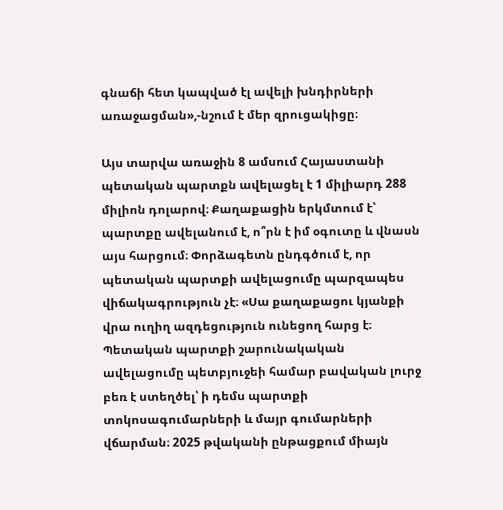գնաճի հետ կապված էլ ավելի խնդիրների առաջացման»,-նշում է մեր զրուցակիցը։

Այս տարվա առաջին 8 ամսում Հայաստանի պետական պարտքն ավելացել է 1 միլիարդ 288 միլիոն դոլարով։ Քաղաքացին երկմտում է՝ պարտքը ավելանում է, ո՞րն է իմ օգուտը և վնասն այս հարցում։ Փորձագետն ընդգծում է, որ պետական պարտքի ավելացումը պարզապես վիճակագրություն չէ։ «Սա քաղաքացու կյանքի վրա ուղիղ ազդեցություն ունեցող հարց է։ Պետական պարտքի շարունակական ավելացումը պետբյուջեի համար բավական լուրջ բեռ է ստեղծել՝ ի դեմս պարտքի տոկոսագումարների և մայր գումարների վճարման։ 2025 թվականի ընթացքում միայն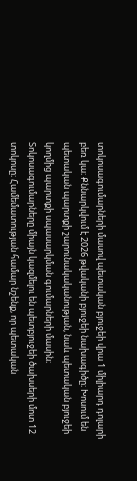տոկոսագումարների մասով պետական բյուջեի վրա 1 միլիարդ դոլարի բեռ կա։ Քննարկվում է 2026 թվականի բյուջեի նախագիծը։ Խոսում են պետական պարտքի շարունակականության, նաև պետական բյուջեի կողմից պարտքի սպասարկման գումարների մասին։ Տոկոսագումարները միայն կազմելու են պետբյուջեի ծախսերի մոտ 12 տոկոսը։ Համեմատության համար նշենք, որ պետական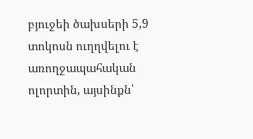բյուջեի ծախսերի 5,9 տոկոսն ուղղվելու է առողջապահական ոլորտին, այսինքն՝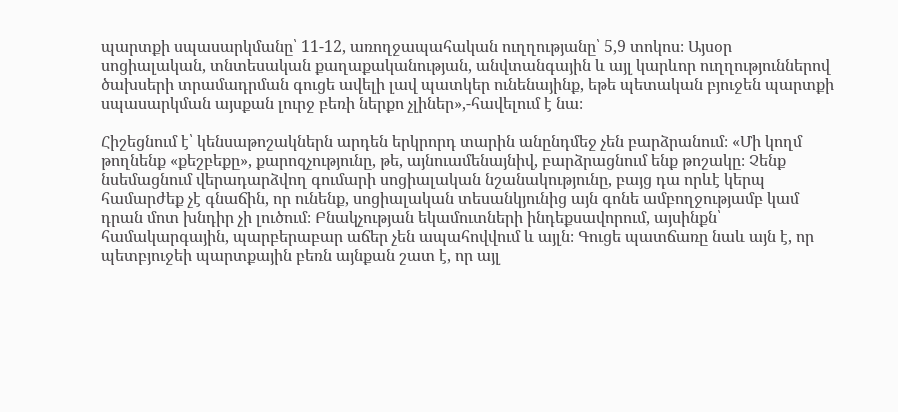պարտքի սպասարկմանը՝ 11-12, առողջապահական ուղղությանը՝ 5,9 տոկոս։ Այսօր սոցիալական, տնտեսական քաղաքականության, անվտանգային և այլ կարևոր ուղղություններով ծախսերի տրամադրման գուցե ավելի լավ պատկեր ունենայինք, եթե պետական բյուջեն պարտքի սպասարկման այսքան լուրջ բեռի ներքո չլիներ»,-հավելում է նա։

Հիշեցնում է՝ կենսաթոշակներն արդեն երկրորդ տարին անընդմեջ չեն բարձրանում։ «Մի կողմ թողնենք «քեշբեքը», քարոզչությունը, թե, այնուամենայնիվ, բարձրացնում ենք թոշակը։ Չենք նսեմացնում վերադարձվող գումարի սոցիալական նշանակությունը, բայց դա որևէ կերպ համարժեք չէ գնաճին, որ ունենք, սոցիալական տեսանկյունից այն գոնե ամբողջությամբ կամ դրան մոտ խնդիր չի լուծում։ Բնակչության եկամուտների ինդեքսավորում, այսինքն՝ համակարգային, պարբերաբար աճեր չեն ապահովվում և այլն։ Գուցե պատճառը նաև այն է, որ պետբյուջեի պարտքային բեռն այնքան շատ է, որ այլ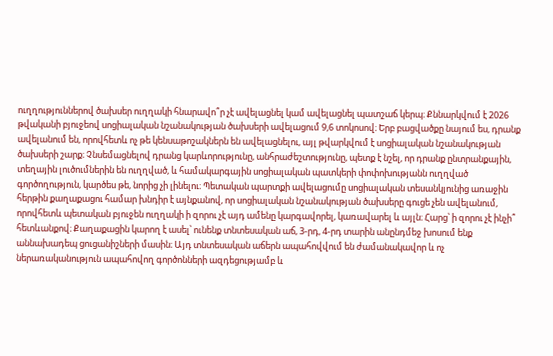ուղղություններով ծախսեր ուղղակի հնարավո՞ր չէ ավելացնել կամ ավելացնել պատշաճ կերպ։ Քննարկվում է 2026 թվականի բյուջեով սոցիալական նշանակության ծախսերի ավելացում 9,6 տոկոսով։ Երբ բացվածքը նայում ես, դրանք ավելանում են, որովհետև ոչ թե կենսաթոշակներն են ավելացնելու, այլ թվարկվում է սոցիալական նշանակության ծախսերի շարք։ Չնսեմացնելով դրանց կարևորությունը, անհրաժեշտությունը, պետք է նշել, որ դրանք ընտրանքային, տեղային լուծումներին են ուղղված, և համակարգային սոցիալական պատկերի փոփոխությանն ուղղված գործողություն, կարծես թե, նորից չի լինելու։ Պետական պարտքի ավելացումը սոցիալական տեսանկյունից առաջին հերթին քաղաքացու համար խնդիր է այնքանով, որ սոցիալական նշանակության ծախսերը գուցե չեն ավելանում, որովհետև պետական բյուջեն ուղղակի ի զորու չէ այդ ամենը կարգավորել, կառավարել և այլն։ Հարց՝ ի զորու չէ ինչի՞ հետևանքով։ Քաղաքացին կարող է ասել՝ ունենք տնտեսական աճ, 3-րդ, 4-րդ տարին անընդմեջ խոսում ենք աննախադեպ ցուցանիշների մասին։ Այդ տնտեսական աճերն ապահովվում են ժամանակավոր և ոչ ներառականություն ապահովող գործոնների ազդեցությամբ և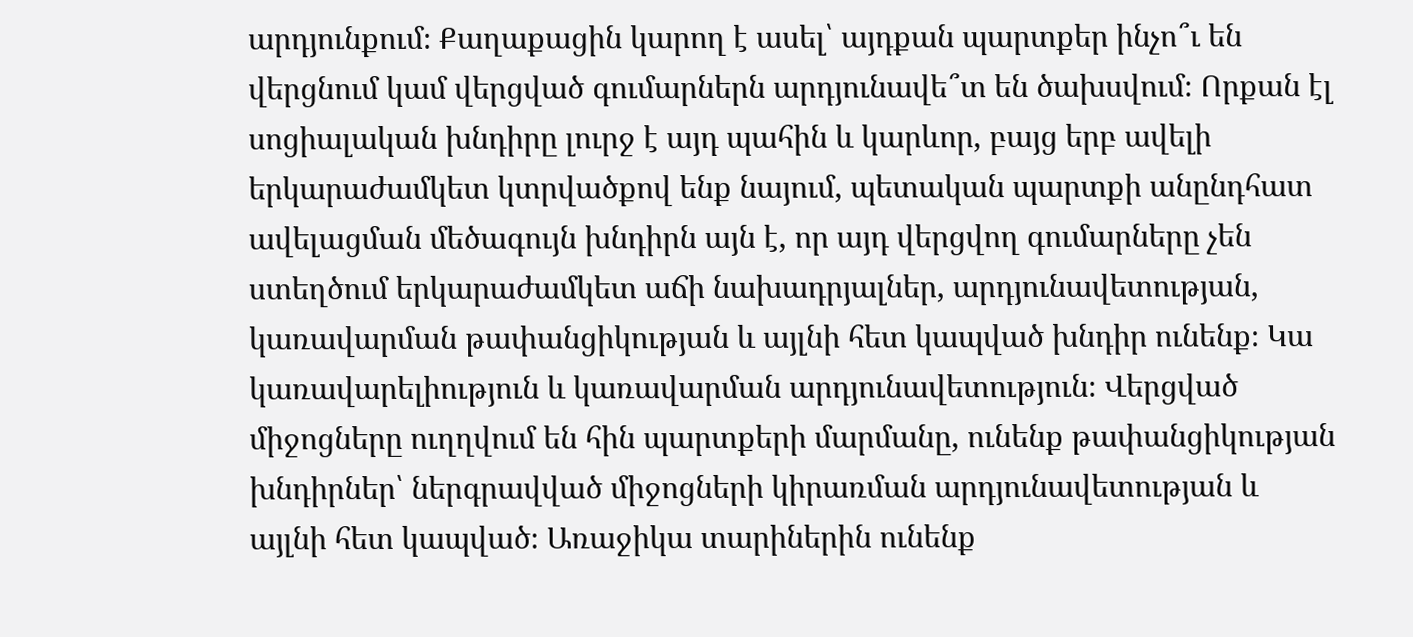արդյունքում։ Քաղաքացին կարող է ասել՝ այդքան պարտքեր ինչո՞ւ են վերցնում կամ վերցված գումարներն արդյունավե՞տ են ծախսվում։ Որքան էլ սոցիալական խնդիրը լուրջ է այդ պահին և կարևոր, բայց երբ ավելի երկարաժամկետ կտրվածքով ենք նայում, պետական պարտքի անընդհատ ավելացման մեծագույն խնդիրն այն է, որ այդ վերցվող գումարները չեն ստեղծում երկարաժամկետ աճի նախադրյալներ, արդյունավետության, կառավարման թափանցիկության և այլնի հետ կապված խնդիր ունենք։ Կա կառավարելիություն և կառավարման արդյունավետություն։ Վերցված միջոցները ուղղվում են հին պարտքերի մարմանը, ունենք թափանցիկության խնդիրներ՝ ներգրավված միջոցների կիրառման արդյունավետության և այլնի հետ կապված։ Առաջիկա տարիներին ունենք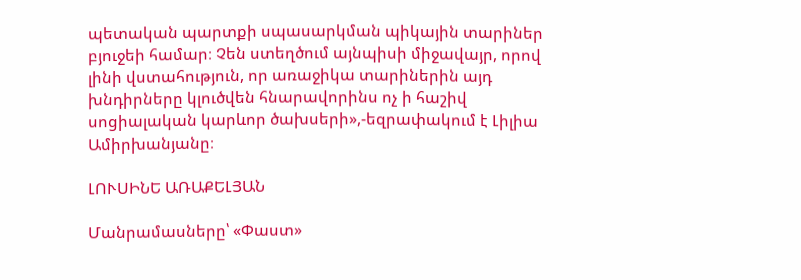պետական պարտքի սպասարկման պիկային տարիներ բյուջեի համար։ Չեն ստեղծում այնպիսի միջավայր, որով լինի վստահություն, որ առաջիկա տարիներին այդ խնդիրները կլուծվեն հնարավորինս ոչ ի հաշիվ սոցիալական կարևոր ծախսերի»,-եզրափակում է Լիլիա Ամիրխանյանը։

ԼՈՒՍԻՆԵ ԱՌԱՔԵԼՅԱՆ

Մանրամասները՝ «Փաստ»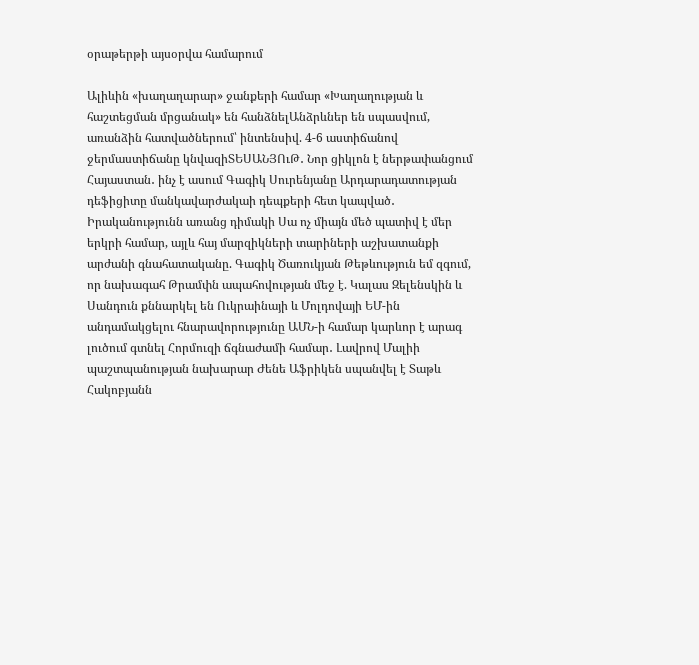օրաթերթի այսօրվա համարում

Ալիևին «խաղաղարար» ջանքերի համար «Խաղաղության և հաշտեցման մրցանակ» են հանձնելԱնձրևներ են սպասվում, առանձին հատվածներում՝ ինտենսիվ. 4-6 աստիճանով ջերմաստիճանը կնվազիՏԵՍԱՆՅՈւԹ․ Նոր ցիկլոն է ներթափանցում Հայաստան․ ինչ է ասում Գագիկ Սուրենյանը Արդարադատության դեֆիցիտը մանկավարժակաի դեպքերի հետ կապված․ Իրականությունն առանց դիմակի Սա ոչ միայն մեծ պատիվ է մեր երկրի համար, այլև հայ մարզիկների տարիների աշխատանքի արժանի գնահատականը. Գագիկ Ծառուկյան Թեթևություն եմ զգում, որ նախագահ Թրամփն ապահովության մեջ է. Կալաս Զելենսկին և Սանդուն քննարկել են Ուկրաինայի և Մոլդովայի ԵՄ-ին անդամակցելու հնարավորությունը ԱՄՆ-ի համար կարևոր է արագ լուծում գտնել Հորմուզի ճգնաժամի համար․ Լավրով Մալիի պաշտպանության նախարար Ժենե Աֆրիկեն սպանվել է Տաթև Հակոբյանն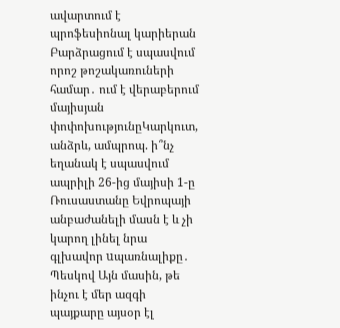ավարտում է պրոֆեսիոնալ կարիերան Բարձրացում է սպասվում որոշ թոշակառուների համար․ ում է վերաբերում մայիսյան փոփոխությունըԿարկուտ, անձրև, ամպրոպ. ի՞նչ եղանակ է սպասվում ապրիլի 26-ից մայիսի 1-ը Ռուսաստանը Եվրոպայի անբաժանելի մասն է և չի կարող լինել նրա գլխավոր uպառնալիքը․ Պեսկով Այն մասին, թե ինչու է մեր ազգի պայքարը այսօր էլ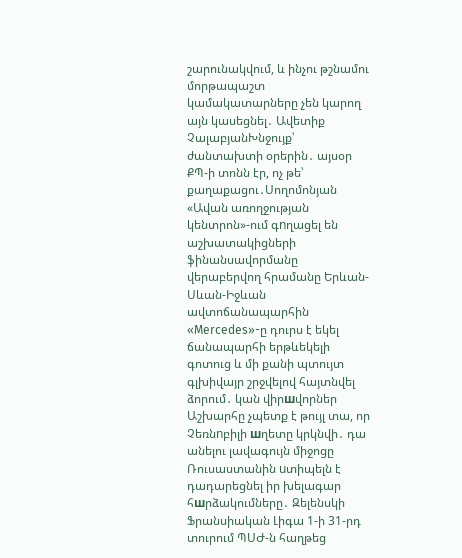շարունակվում, և ինչու թշնամու մորթապաշտ կամակատարները չեն կարող այն կասեցնել․ Ավետիք ՉալաբյանԽնջույք՝ ժանտախտի օրերին․ այսօր ՔՊ-ի տոնն էր, ոչ թե՝ քաղաքացու․Սողոմոնյան «Ավան առողջության կենտրոն»-ում գnղացել են աշխատակիցների ֆինանսավորմանը վերաբերվող հրամանը Երևան-Սևան-Իջևան ավտոճանապարհին «Mercedes»-ը դուրս է եկել ճանապարհի երթևեկելի գոտուց և մի քանի պտույտ գլխիվայր շրջվելով հայտնվել ձորում․ կան վիրшվորներ Աշխարհը չպետք է թույլ տա, որ Չեռնnբիլի шղետը կրկնվի․ դա անելու լավագույն միջոցը Ռուսաստանին uտիպելն է դադարեցնել իր խելագար հшրձակումները․ Զելենսկի Ֆրանսիական Լիգա 1-ի 31-րդ տուրում ՊՍԺ-ն հաղթեց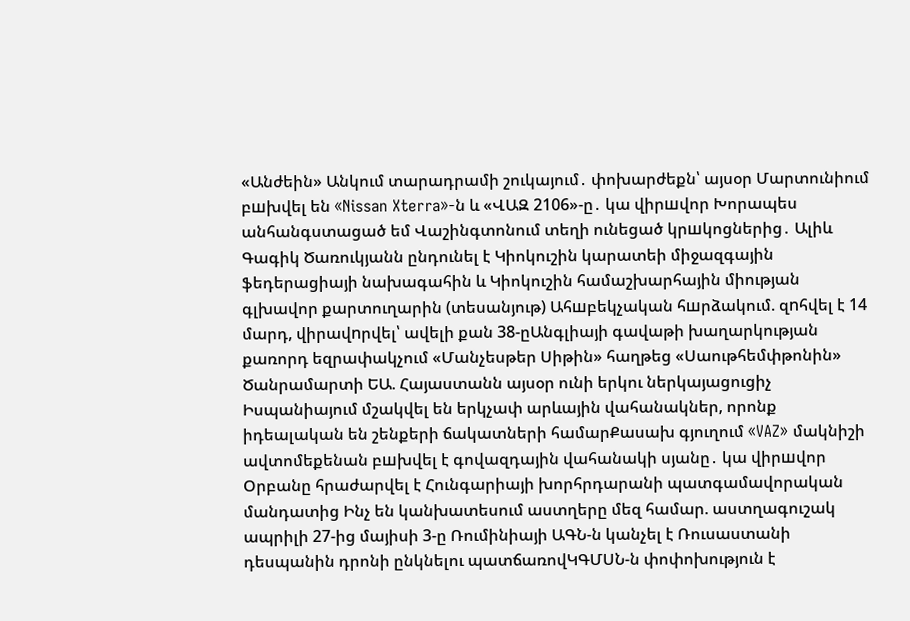«Անժեին» Անկում տարադրամի շուկայում․ փոխարժեքն՝ այսօր Մարտունիում բшխվել են «Nissan Xterra»-ն և «ՎԱԶ 2106»-ը․ կա վիրшվոր Խորապես անհանգստացած եմ Վաշինգտոնում տեղի ունեցած կրшկոցներից․ Ալիև Գագիկ Ծառուկյանն ընդունել է Կիոկուշին կարատեի միջազգային ֆեդերացիայի նախագահին և Կիոկուշին համաշխարհային միության գլխավոր քարտուղարին (տեսանյութ) Ահшբեկչական հшրձակում. զnհվել է 14 մարդ, վիրավnրվել՝ ավելի քան 38-ըԱնգլիայի գավաթի խաղարկության քառորդ եզրափակչում «Մանչեսթեր Սիթին» հաղթեց «Սաութհեմփթոնին» Ծանրամարտի ԵԱ. Հայաստանն այսօր ունի երկու ներկայացուցիչ Իսպանիայում մշակվել են երկչափ արևային վահանակներ, որոնք իդեալական են շենքերի ճակատների համարՔասախ գյուղում «VAZ» մակնիշի ավտոմեքենան բшխվել է գովազդային վահանակի սյանը․ կա վիրшվոր Օրբանը հրաժարվել է Հունգարիայի խորհրդարանի պատգամավորական մանդատից Ինչ են կանխատեսում աստղերը մեզ համար. աստղագուշակ ապրիլի 27-ից մայիսի 3-ը Ռումինիայի ԱԳՆ-ն կանչել է Ռուսաստանի դեսպանին դրոնի ընկնելու պատճառովԿԳՄՍՆ-ն փոփոխություն է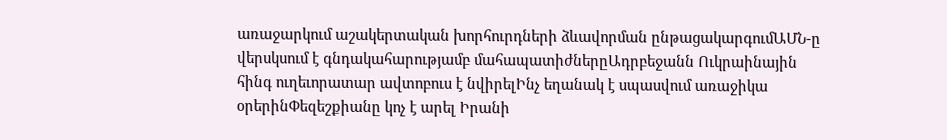առաջարկում աշակերտական խորհուրդների ձևավորման ընթացակարգումԱՄՆ-ը վերսկսում է գնդակահարությամբ մահապատիժներըԱդրբեջանն Ուկրաինային հինգ ուղեւորատար ավտոբուս է նվիրելԻնչ եղանակ է սպասվում առաջիկա օրերինՓեզեշքիանը կոչ է արել Իրանի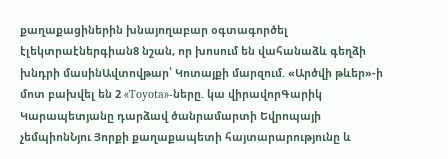քաղաքացիներին խնայողաբար օգտագործել էլեկտրաէներգիան8 նշան, որ խոսում են վահանաձև գեղձի խնդրի մասինԱվտովթար՝ Կոտայքի մարզում. «Արծվի թևեր»-ի մոտ բախվել են 2 «Toyota»-ները. կա վիրավորԳարիկ Կարապետյանը դարձավ ծանրամարտի Եվրոպայի չեմպիոնՆյու Յորքի քաղաքապետի հայտարարությունը և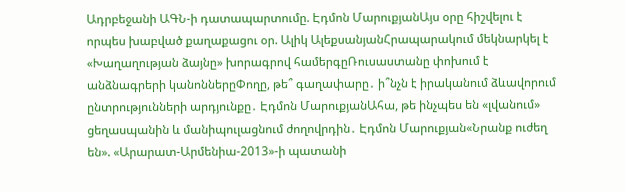Ադրբեջանի ԱԳՆ-ի դատապարտումը. Էդմոն ՄարուքյանԱյս օրը հիշվելու է որպես խաբված քաղաքացու օր. Ալիկ ԱլեքսանյանՀրապարակում մեկնարկել է «Խաղաղության ձայնը» խորագրով համերգըՌուսաստանը փոխում է անձնագրերի կանոններըՓողը, թե՞ գաղափարը․ ի՞նչն է իրականում ձևավորում ընտրությունների արդյունքը․ Էդմոն ՄարուքյանԱհա, թե ինչպես են «լվանում» ցեղասպանին և մանիպուլացնում ժողովրդին․ Էդմոն Մարուքյան«Նրանք ուժեղ են». «Արարատ-Արմենիա-2013»-ի պատանի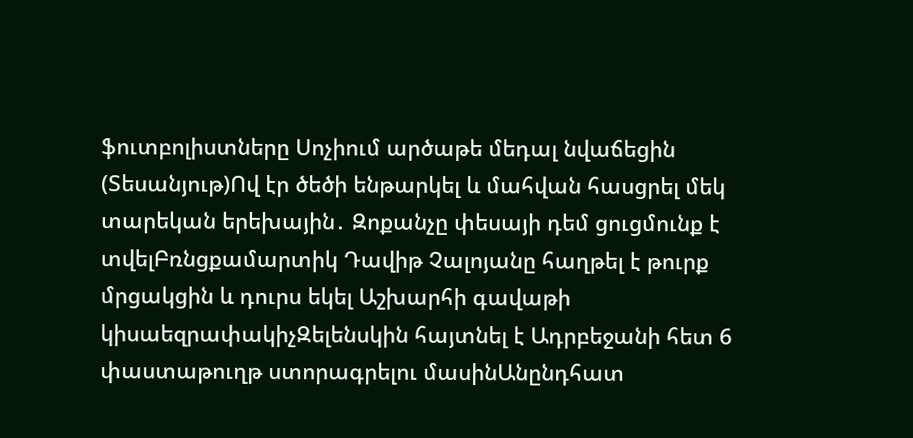ֆուտբոլիստները Սոչիում արծաթե մեդալ նվաճեցին (Տեսանյութ)Ով էր ծեծի ենթարկել և մահվան հասցրել մեկ տարեկան երեխային․ Զոքանչը փեսայի դեմ ցուցմունք է տվելԲռնցքամարտիկ Դավիթ Չալոյանը հաղթել է թուրք մրցակցին և դուրս եկել Աշխարհի գավաթի կիսաեզրափակիչԶելենսկին հայտնել է Ադրբեջանի հետ 6 փաստաթուղթ ստորագրելու մասինԱնընդհատ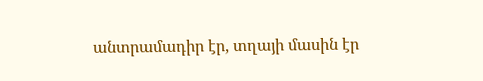անտրամադիր էր, տղայի մասին էր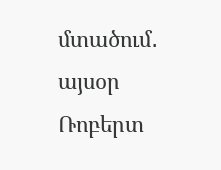մտածում․ այսօր Ռոբերտ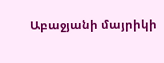Աբաջյանի մայրիկի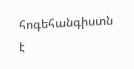հոգեհանգիստն է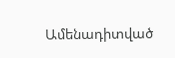Ամենադիտված